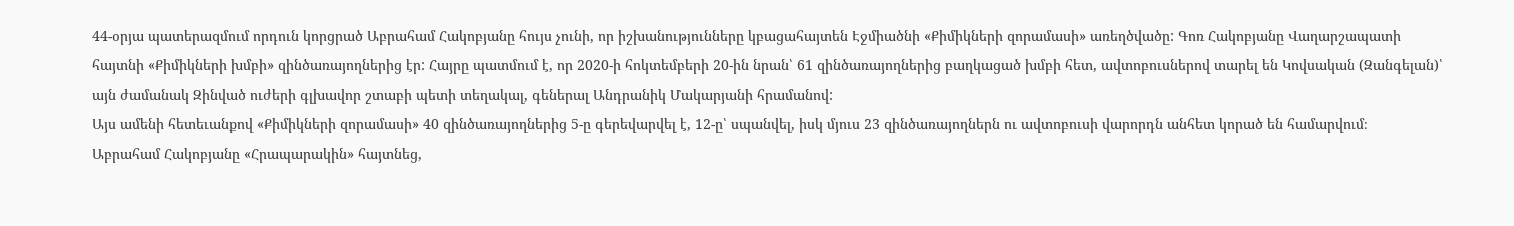44-օրյա պատերազմում որդուն կորցրած Աբրահամ Հակոբյանը հույս չունի, որ իշխանությունները կբացահայտեն Էջմիածնի «Քիմիկների զորամասի» առեղծվածը: Գոռ Հակոբյանը Վաղարշապատի հայտնի «Քիմիկների խմբի» զինծառայողներից էր: Հայրը պատմում է, որ 2020-ի հոկտեմբերի 20-ին նրան՝ 61 զինծառայողներից բաղկացած խմբի հետ, ավտոբուսներով տարել են Կովսական (Զանգելան)՝ այն ժամանակ Զինված ուժերի գլխավոր շտաբի պետի տեղակալ, գեներալ Անդրանիկ Մակարյանի հրամանով:
Այս ամենի հետեւանքով «Քիմիկների զորամասի» 40 զինծառայողներից 5-ը գերեվարվել է, 12-ը՝ սպանվել, իսկ մյուս 23 զինծառայողներն ու ավտոբուսի վարորդն անհետ կորած են համարվում։
Աբրահամ Հակոբյանը «Հրապարակին» հայտնեց,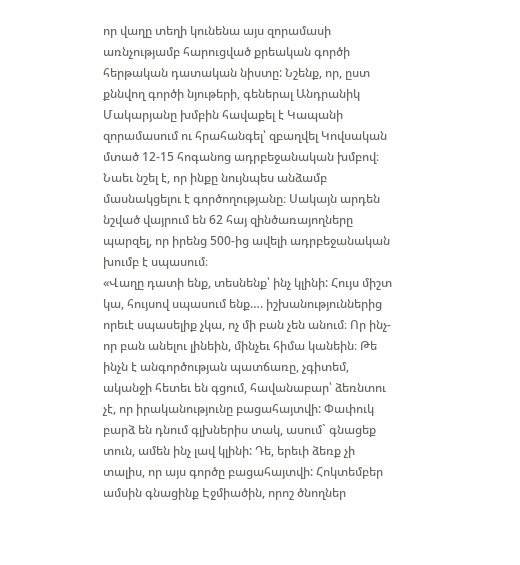որ վաղը տեղի կունենա այս զորամասի առնչությամբ հարուցված քրեական գործի հերթական դատական նիստը: Նշենք, որ, ըստ քննվող գործի նյութերի, գեներալ Անդրանիկ Մակարյանը խմբին հավաքել է Կապանի զորամասում ու հրահանգել՝ զբաղվել Կովսական մտած 12-15 հոգանոց ադրբեջանական խմբով։ Նաեւ նշել է, որ ինքը նույնպես անձամբ մասնակցելու է գործողությանը։ Սակայն արդեն նշված վայրում են 62 հայ զինծառայողները պարզել, որ իրենց 500-ից ավելի ադրբեջանական խումբ է սպասում։
«Վաղը դատի ենք, տեսնենք՝ ինչ կլինի: Հույս միշտ կա, հույսով սպասում ենք…. իշխանություններից որեւէ սպասելիք չկա, ոչ մի բան չեն անում։ Որ ինչ-որ բան անելու լինեին, մինչեւ հիմա կանեին։ Թե ինչն է անգործության պատճառը, չգիտեմ, ականջի հետեւ են գցում, հավանաբար՝ ձեռնտու չէ, որ իրականությունը բացահայտվի: Փափուկ բարձ են դնում գլխներիս տակ, ասում` գնացեք տուն, ամեն ինչ լավ կլինի: Դե, երեւի ձեռք չի տալիս, որ այս գործը բացահայտվի: Հոկտեմբեր ամսին գնացինք Էջմիածին, որոշ ծնողներ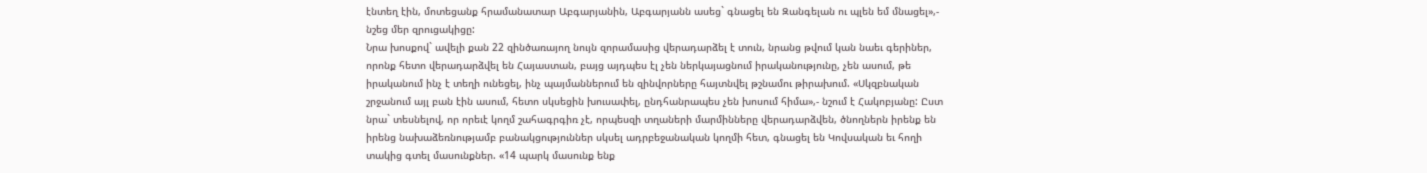էնտեղ էին, մոտեցանք հրամանատար Աբգարյանին, Աբգարյանն ասեց` գնացել են Զանգելան ու պլեն եմ մնացել»,- նշեց մեր զրուցակիցը:
Նրա խոսքով` ավելի քան 22 զինծառայող նույն զորամասից վերադարձել է տուն, նրանց թվում կան նաեւ գերիներ, որոնք հետո վերադարձվել են Հայաստան, բայց այդպես էլ չեն ներկայացնում իրականությունը, չեն ասում, թե իրականում ինչ է տեղի ունեցել, ինչ պայմաններում են զինվորները հայտնվել թշնամու թիրախում. «Սկզբնական շրջանում այլ բան էին ասում, հետո սկսեցին խուսափել, ընդհանրապես չեն խոսում հիմա»,- նշում է Հակոբյանը: Ըստ նրա` տեսնելով, որ որեւէ կողմ շահագրգիռ չէ, որպեսզի տղաների մարմինները վերադարձվեն, ծնողներն իրենք են իրենց նախաձեռնությամբ բանակցություններ սկսել ադրբեջանական կողմի հետ, գնացել են Կովսական եւ հողի տակից գտել մասունքներ. «14 պարկ մասունք ենք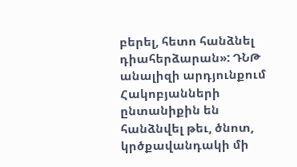բերել, հետո հանձնել դիահերձարան»: ԴՆԹ անալիզի արդյունքում Հակոբյանների ընտանիքին են հանձնվել թեւ, ծնոտ, կրծքավանդակի մի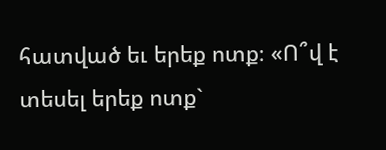հատված եւ երեք ոտք։ «Ո՞վ է տեսել երեք ոտք`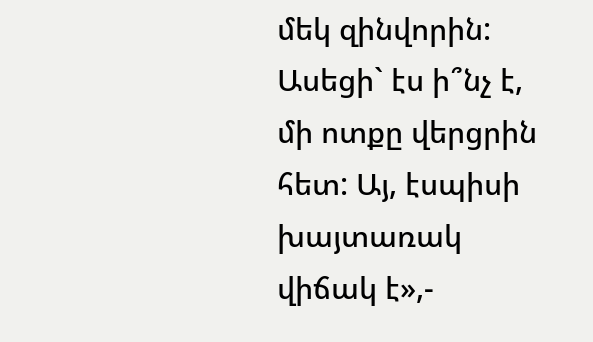մեկ զինվորին: Ասեցի` էս ի՞նչ է, մի ոտքը վերցրին հետ: Այ, էսպիսի խայտառակ վիճակ է»,-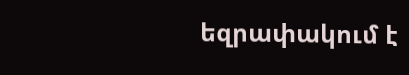եզրափակում է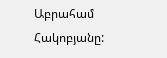Աբրահամ Հակոբյանը: